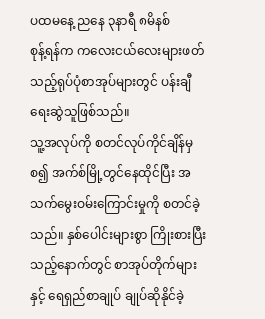ပထမနေ့ ညနေ ၃နာရီ ၈မိနစ်
စုန့်ရန်က ကလေးငယ်လေးများဖတ်သည့်ရုပ်ပုံစာအုပ်များတွင် ပန်းချီရေးဆွဲသူဖြစ်သည်။
သူ့အလုပ်ကို စတင်လုပ်ကိုင်ချိန်မှစ၍ အက်စ်မြို့တွင်နေထိုင်ပြီး အသက်မွေးဝမ်းကြောင်းမှုကို စတင်ခဲ့သည်။ နှစ်ပေါင်းများစွာ ကြိုးစားပြီးသည့်နောက်တွင် စာအုပ်တိုက်များနှင့် ရေရှည်စာချုပ် ချုပ်ဆိုနိုင်ခဲ့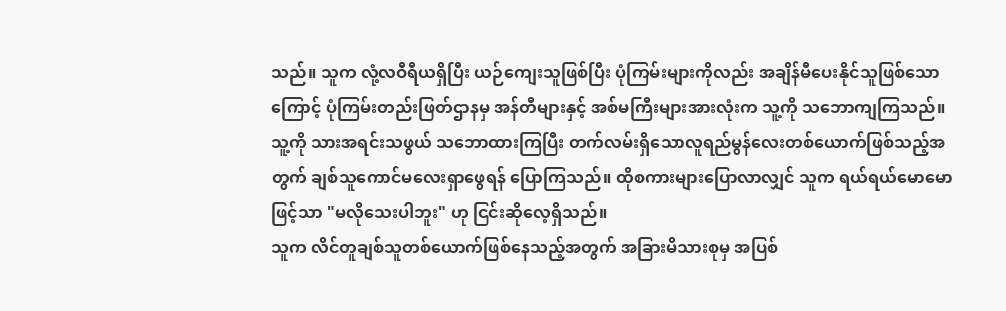သည်။ သူက လုံ့လဝီရီယရှိပြီး ယဉ်ကျေးသူဖြစ်ပြီး ပုံကြမ်းများကိုလည်း အချိန်မီပေးနိုင်သူဖြစ်သောကြောင့် ပုံကြမ်းတည်းဖြတ်ဌာနမှ အန်တီများနှင့် အစ်မကြီးများအားလုံးက သူ့ကို သဘောကျကြသည်။ သူ့ကို သားအရင်းသဖွယ် သဘောထားကြပြီး တက်လမ်းရှိသောလူရည်မွန်လေးတစ်ယောက်ဖြစ်သည့်အတွက် ချစ်သူကောင်မလေးရှာဖွေရန် ပြောကြသည်။ ထိုစကားများပြောလာလျှင် သူက ရယ်ရယ်မောမောဖြင့်သာ "မလိုသေးပါဘူး" ဟု ငြင်းဆိုလေ့ရှိသည်။
သူက လိင်တူချစ်သူတစ်ယောက်ဖြစ်နေသည့်အတွက် အခြားမိသားစုမှ အပြစ်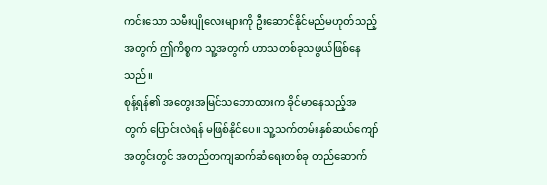ကင်းသော သမီးပျိုလေးများကို ဦးဆောင်နိုင်မည်မဟုတ်သည့်အတွက် ဤကိစ္စက သူ့အတွက် ဟာသတစ်ခုသဖွယ်ဖြစ်နေသည်။
စုန့်ရန်၏ အတွေးအမြင်သဘောထားက ခိုင်မာနေသည့်အတွက် ပြောင်းလဲရန် မဖြစ်နိုင်ပေ။ သူ့သက်တမ်းနှစ်ဆယ်ကျော်အတွင်းတွင် အတည်တကျဆက်ဆံရေးတစ်ခု တည်ဆောက်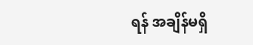ရန် အချိန်မရှိ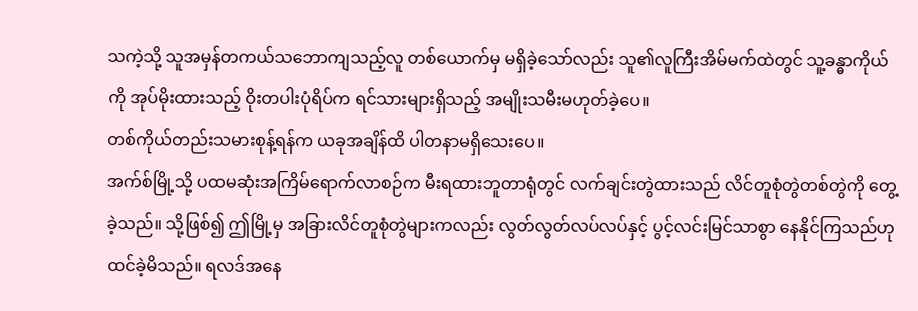သကဲ့သို့ သူအမှန်တကယ်သဘောကျသည့်လူ တစ်ယောက်မှ မရှိခဲ့သော်လည်း သူ၏လူကြီးအိမ်မက်ထဲတွင် သူ့ခန္ဓာကိုယ်ကို အုပ်မိုးထားသည့် ဝိုးတပါးပုံရိပ်က ရင်သားများရှိသည့် အမျိုးသမီးမဟုတ်ခဲ့ပေ။
တစ်ကိုယ်တည်းသမားစုန့်ရန်က ယခုအချိန်ထိ ပါတနာမရှိသေးပေ။
အက်စ်မြို့သို့ ပထမဆုံးအကြိမ်ရောက်လာစဉ်က မီးရထားဘူတာရုံတွင် လက်ချင်းတွဲထားသည် လိင်တူစုံတွဲတစ်တွဲကို တွေ့ခဲ့သည်။ သို့ဖြစ်၍ ဤမြို့မှ အခြားလိင်တူစုံတွဲများကလည်း လွတ်လွတ်လပ်လပ်နှင့် ပွင့်လင်းမြင်သာစွာ နေနိုင်ကြသည်ဟု ထင်ခဲ့မိသည်။ ရလဒ်အနေ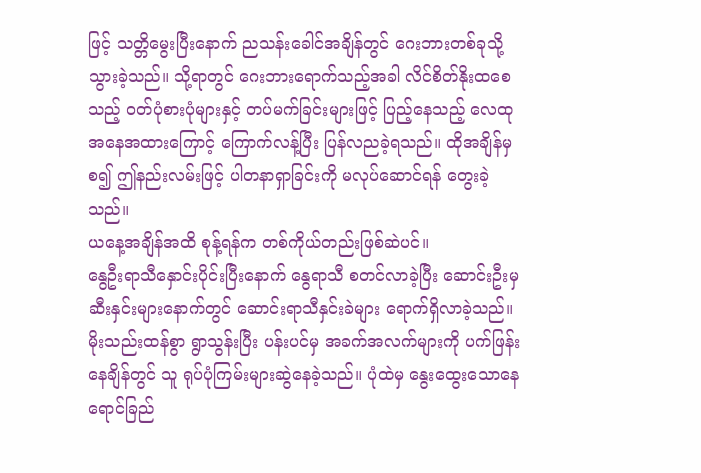ဖြင့် သတ္တိမွေးပြီးနောက် ညသန်းခေါင်အချိန်တွင် ဂေးဘားတစ်ခုသို့ သွားခဲ့သည်။ သို့ရာတွင် ဂေးဘားရောက်သည့်အခါ လိင်စိတ်နိုးထစေသည့် ဝတ်ပုံစားပုံများနှင့် တပ်မက်ခြင်းများဖြင့် ပြည့်နေသည့် လေထုအနေအထားကြောင့် ကြောက်လန့်ပြီး ပြန်လညခဲ့ရသည်။ ထိုအချိန်မှစ၍ ဤနည်းလမ်းဖြင့် ပါတနာရှာခြင်းကို မလုပ်ဆောင်ရန် တွေးခဲ့သည်။
ယနေ့အချိန်အထိ စုန့်ရန်က တစ်ကိုယ်တည်းဖြစ်ဆဲပင်။
နွေဦးရာသီနှောင်းပိုင်းပြီးနောက် နွေရာသီ စတင်လာခဲ့ပြီး ဆောင်းဦးမှ ဆီးနှင်းများနောက်တွင် ဆောင်းရာသီနှင်းခဲများ ရောက်ရှိလာခဲ့သည်။ မိုးသည်းထန်စွာ ရွာသွန်းပြီး ပန်းပင်မှ အခက်အလက်များကို ပက်ဖြန်းနေချိန်တွင် သူ ရုပ်ပုံကြမ်းများဆွဲနေခဲ့သည်။ ပုံထဲမှ နွေးထွေးသောနေရောင်ခြည်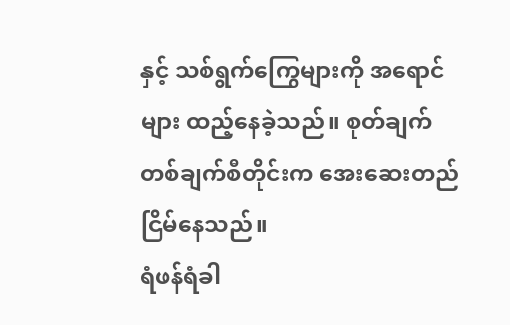နှင့် သစ်ရွက်ကြွေများကို အရောင်များ ထည့်နေခဲ့သည်။ စုတ်ချက် တစ်ချက်စီတိုင်းက အေးဆေးတည်ငြိမ်နေသည်။
ရံဖန်ရံခါ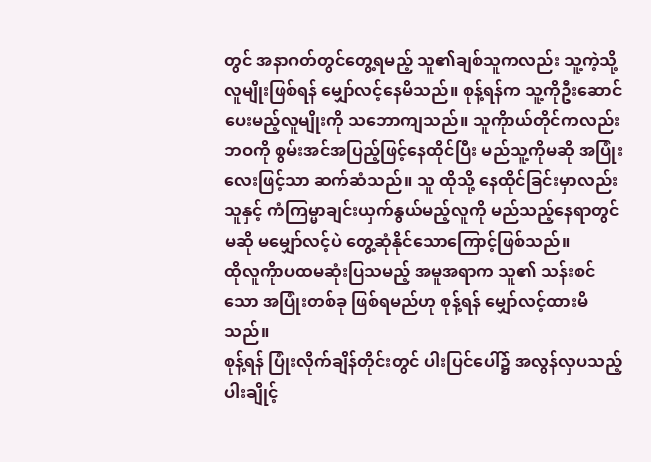တွင် အနာဂတ်တွင်တွေ့ရမည့် သူ၏ချစ်သူကလည်း သူ့ကဲ့သို့လူမျိုးဖြစ်ရန် မျှော်လင့်နေမိသည်။ စုန့်ရန်က သူ့ကိုဦးဆောင်ပေးမည့်လူမျိုးကို သဘောကျသည်။ သူကိုာယ်တိုင်ကလည်း ဘဝကို စွမ်းအင်အပြည့်ဖြင့်နေထိုင်ပြီး မည်သူ့ကိုမဆို အပြုံးလေးဖြင့်သာ ဆက်ဆံသည်။ သူ ထိုသို့ နေထိုင်ခြင်းမှာလည်း သူနှင့် ကံကြမ္မာချင်းယှက်နွယ်မည့်လူကို မည်သည့်နေရာတွင်မဆို မမျှော်လင့်ပဲ တွေ့ဆုံနိုင်သောကြောင့်ဖြစ်သည်။
ထိုလူကိုာပထမဆုံးပြသမည့် အမူအရာက သူ၏ သန်းစင်သော အပြုံးတစ်ခု ဖြစ်ရမည်ဟု စုန့်ရန် မျှော်လင့်ထားမိသည်။
စုန့်ရန် ပြုံးလိုက်ချိန်တိုင်းတွင် ပါးပြင်ပေါ်၌ အလွန်လှပသည့် ပါးချိုင့်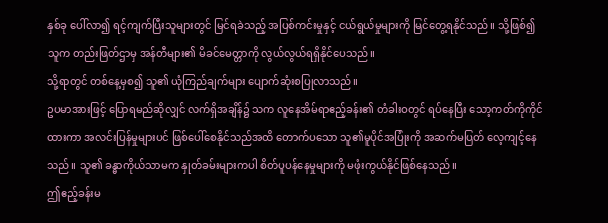နှစ်ခု ပေါ်လာ၍ ရင့်ကျက်ပြီးသူများတွင် မြင်ရခဲသည့် အပြစ်ကင်းမှုနှင့် ငယ်ရွယ်မှုများကို မြင်တွေ့ရနိုင်သည်။ သို့ဖြစ်၍ သူက တည်းဖြတ်ဌာမှ အန်တီများ၏ မိခင်မေတ္တာကို လွယ်လွယ်ရရှိနိုင်ပေသည်။
သို့ရာတွင် တစ်နေ့မှစ၍ သူ၏ ယုံကြည်ချက်များ ပျောက်ဆုံးစပြုလာသည်။
ဥပမာအားဖြင့် ပြောရမည်ဆိုလျှင် လက်ရှိအချိန်၌ သက လူနေအိမ်ရာဧည့်ခန်း၏ တံခါးဝတွင် ရပ်နေပြီး သော့ကတ်ကိုကိုင်ထားကာ အလင်းပြန်မှုများပင် ဖြစ်ပေါ်စေနိုင်သည်အထိ တောက်ပသော သူ၏မူပိုင်အပြုံးကို အဆက်မပြတ် လေ့ကျင့်နေသည်။ သူ၏ ခန္ဓာကိုယ်သာမက နှုတ်ခမ်းများကပါ စိတ်ပူပန်နေမှုများကို မဖုံးကွယ်နိုင်ဖြစ်နေသည်။
ဤဧည့်ခန်းမ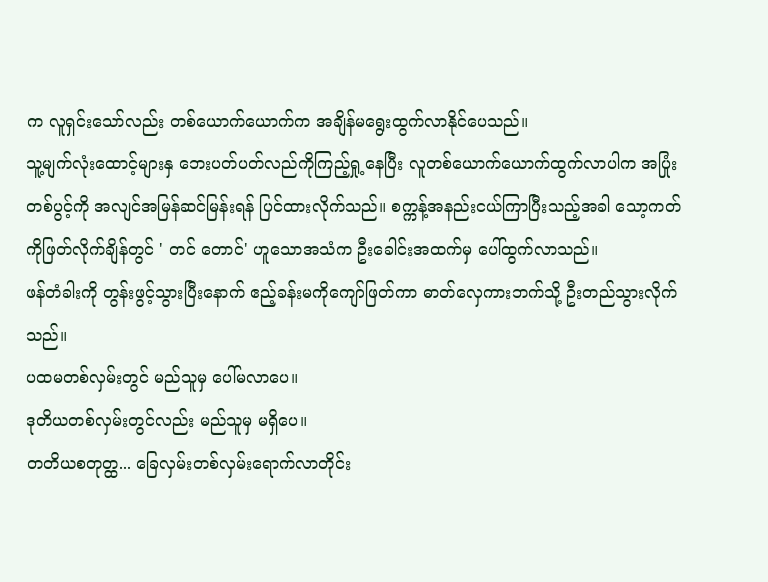က လူရှင်းသော်လည်း တစ်ယောက်ယောက်က အချိန်မရွေးထွက်လာနိုင်ပေသည်။
သူ့မျက်လုံးထောင့်များနှ ဘေးပတ်ပတ်လည်ကိုကြည့်ရှု့နေပြီး လူတစ်ယောက်ယောက်ထွက်လာပါက အပြုံးတစ်ပွင့်ကို အလျင်အမြန်ဆင်မြန်းရန် ပြင်ထားလိုက်သည်။ စက္ကန့်အနည်းငယ်ကြာပြီးသည့်အခါ သော့ကတ်ကိုဖြတ်လိုက်ချိန်တွင် ' တင် တောင်' ဟူသောအသံက ဦးခေါင်းအထက်မှ ပေါ်ထွက်လာသည်။
ဖန်တံခါးကို တွန်းဖွင့်သွားပြီးနောက် ဧည့်ခန်းမကိုကျော်ဖြတ်ကာ ဓာတ်လှေကားဘက်သို့ ဦးတည်သွားလိုက်သည်။
ပထမတစ်လှမ်းတွင် မည်သူမှ ပေါ်မလာပေ။
ဒုတိယတစ်လှမ်းတွင်လည်း မည်သူမှ မရှိပေ။
တတိယစတုတ္ထ... ခြေလှမ်းတစ်လှမ်းရောက်လာတိုင်း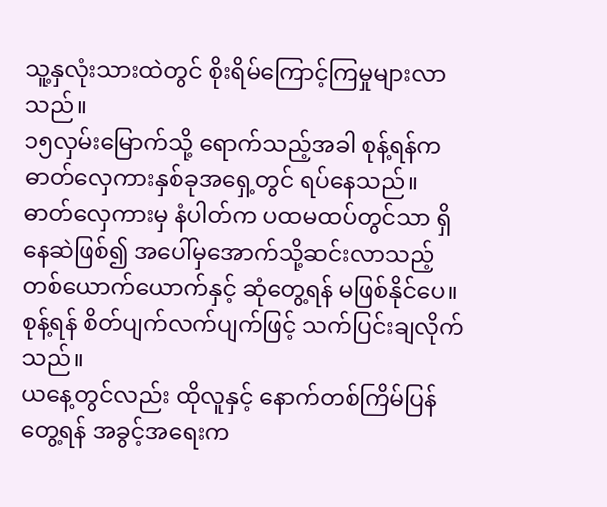သူ့နှလုံးသားထဲတွင် စိုးရိမ်ကြောင့်ကြမှုများလာသည်။
၁၅လှမ်းမြောက်သို့ ရောက်သည့်အခါ စုန့်ရန်က ဓာတ်လှေကားနှစ်ခုအရှေ့တွင် ရပ်နေသည်။ ဓာတ်လှေကားမှ နံပါတ်က ပထမထပ်တွင်သာ ရှိနေဆဲဖြစ်၍ အပေါ်မှအောက်သို့ဆင်းလာသည့် တစ်ယောက်ယောက်နှင့် ဆုံတွေ့ရန် မဖြစ်နိုင်ပေ။
စုန့်ရန် စိတ်ပျက်လက်ပျက်ဖြင့် သက်ပြင်းချလိုက်သည်။
ယနေ့တွင်လည်း ထိုလူနှင့် နောက်တစ်ကြိမ်ပြန်တွေ့ရန် အခွင့်အရေးက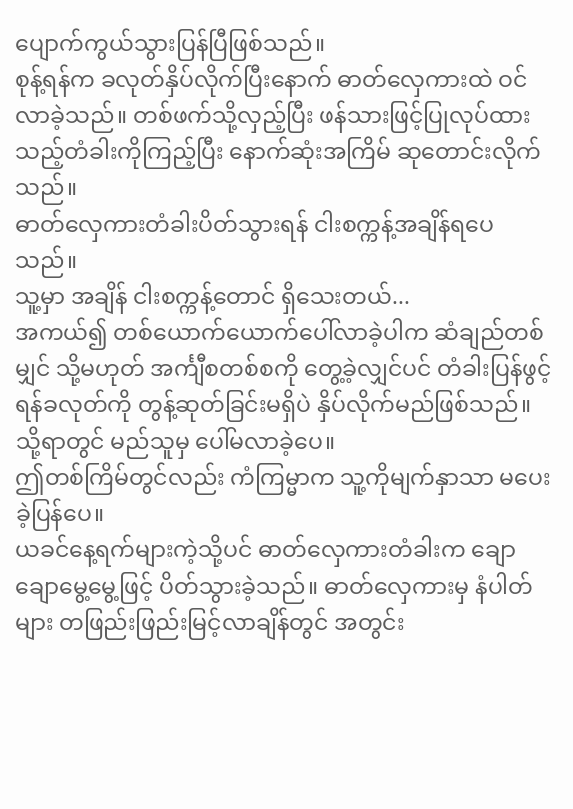ပျောက်ကွယ်သွားပြန်ပြီဖြစ်သည်။
စုန့်ရန်က ခလုတ်နှိပ်လိုက်ပြီးနောက် ဓာတ်လှေကားထဲ ဝင်လာခဲ့သည်။ တစ်ဖက်သို့လှည့်ပြီး ဖန်သားဖြင့်ပြုလုပ်ထားသည့်တံခါးကိုကြည့်ပြီး နောက်ဆုံးအကြိမ် ဆုတောင်းလိုက်သည်။
ဓာတ်လှေကားတံခါးပိတ်သွားရန် ငါးစက္ကန့်အချိန်ရပေသည်။
သူ့မှာ အချိန် ငါးစက္ကန့်တောင် ရှိသေးတယ်...
အကယ်၍ တစ်ယောက်ယောက်ပေါ်လာခဲ့ပါက ဆံချည်တစ်မျှင် သို့မဟုတ် အင်္ကျီစတစ်စကို တွေ့ခဲ့လျှင်ပင် တံခါးပြန်ဖွင့်ရန်ခလုတ်ကို တွန့်ဆုတ်ခြင်းမရှိပဲ နှိပ်လိုက်မည်ဖြစ်သည်။
သို့ရာတွင် မည်သူမှ ပေါ်မလာခဲ့ပေ။
ဤတစ်ကြိမ်တွင်လည်း ကံကြမ္မာက သူ့ကိုမျက်နှာသာ မပေးခဲ့ပြန်ပေ။
ယခင်နေ့ရက်များကဲ့သို့ပင် ဓာတ်လှေကားတံခါးက ချောချောမွေ့မွေ့ဖြင့် ပိတ်သွားခဲ့သည်။ ဓာတ်လှေကားမှ နံပါတ်များ တဖြည်းဖြည်းမြင့်လာချိန်တွင် အတွင်း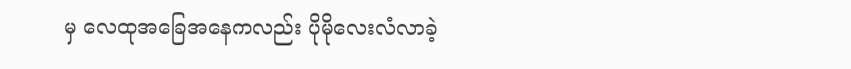မှ လေထုအခြေအနေကလည်း ပိုမိုလေးလံလာခဲ့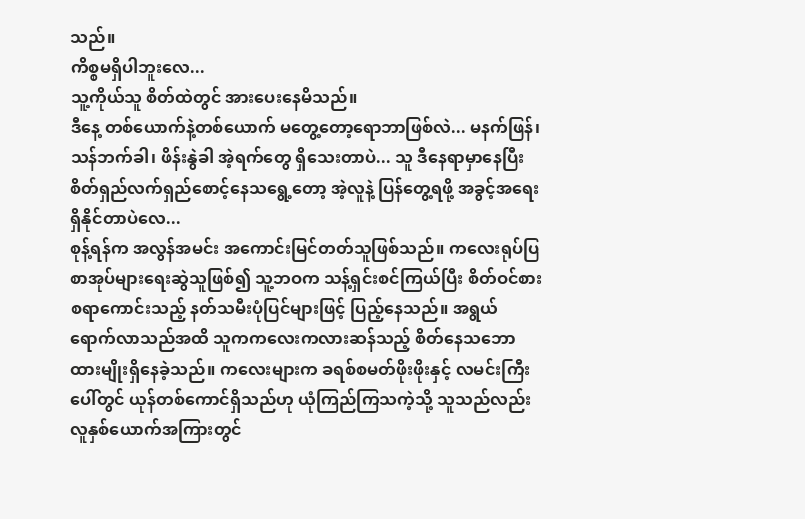သည်။
ကိစ္စမရှိပါဘူးလေ...
သူ့ကိုယ်သူ စိတ်ထဲတွင် အားပေးနေမိသည်။
ဒီနေ့ တစ်ယောက်နဲ့တစ်ယောက် မတွေ့တော့ရောဘာဖြစ်လဲ... မနက်ဖြန်၊ သန်ဘက်ခါ၊ ဖိန်းနွဲခါ အဲ့ရက်တွေ ရှိသေးတာပဲ... သူ ဒီနေရာမှာနေပြီး စိတ်ရှည်လက်ရှည်စောင့်နေသရွေ့တော့ အဲ့လူနဲ့ ပြန်တွေ့ရဖို့ အခွင့်အရေးရှိနိုင်တာပဲလေ...
စုန့်ရန်က အလွန်အမင်း အကောင်းမြင်တတ်သူဖြစ်သည်။ ကလေးရုပ်ပြစာအုပ်များရေးဆွဲသူဖြစ်၍ သူ့ဘဝက သန့်ရှင်းစင်ကြယ်ပြီး စိတ်ဝင်စားစရာကောင်းသည့် နတ်သမီးပုံပြင်များဖြင့် ပြည့်နေသည်။ အရွယ်ရောက်လာသည်အထိ သူကကလေးကလားဆန်သည့် စိတ်နေသဘောထားမျိုးရှိနေခဲ့သည်။ ကလေးများက ခရစ်စမတ်ဖိုးဖိုးနှင့် လမင်းကြီးပေါ်တွင် ယုန်တစ်ကောင်ရှိသည်ဟု ယုံကြည်ကြသကဲ့သို့ သူသည်လည်း လူနှစ်ယောက်အကြားတွင်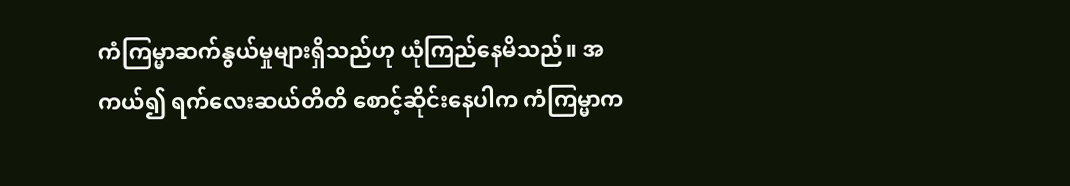ကံကြမ္မာဆက်နွယ်မှုများရှိသည်ဟု ယုံကြည်နေမိသည်။ အကယ်၍ ရက်လေးဆယ်တိတိ စောင့်ဆိုင်းနေပါက ကံကြမ္မာက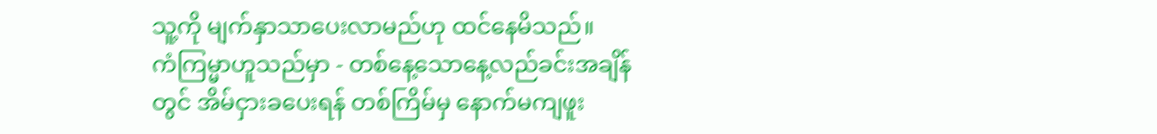သူ့ကို မျက်နှာသာပေးလာမည်ဟု ထင်နေမိသည်။
ကံကြမ္မာဟူသည်မှာ - တစ်နေ့သောနေ့လည်ခင်းအချိန်တွင် အိမ်ငှားခပေးရန် တစ်ကြိမ်မှ နောက်မကျဖူး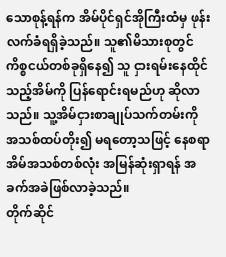သောစုန့်ရန်က အိမ်ပိုင်ရှင်အိုကြီးထံမှ ဖုန်းလက်ခံရရှိခဲ့သည်။ သူ၏မိသားစုတွင် ကိစ္စငယ်တစ်ခုရှိနေ၍ သူ ငှားရမ်းနေထိုင်သည့်အိမ်ကို ပြန်ရောင်းရမည်ဟု ဆိုလာသည်။ သူ့အိမ်ငှားစာချုပ်သက်တမ်းကို အသစ်ထပ်တိုး၍ မရတော့သဖြင့် နေစရာအိမ်အသစ်တစ်လုံး အမြန်ဆုံးရှာရန် အခက်အခဲဖြစ်လာခဲ့သည်။
တိုက်ဆိုင်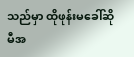သည်မှာ ထိုဖုန်းမခေါ်ဆိုမီအ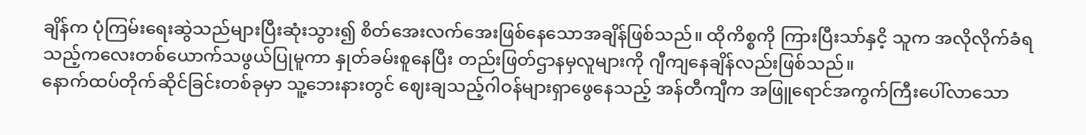ချိန်က ပုံကြမ်းရေးဆွဲသည်များပြီးဆုံးသွား၍ စိတ်အေးလက်အေးဖြစ်နေသောအချိန်ဖြစ်သည်။ ထိုကိစ္စကို ကြားပြီးသာ်နှငိ့ သူက အလိုလိုက်ခံရသည့်ကလေးတစ်ယောက်သဖွယ်ပြုမူကာ နှုတ်ခမ်းစူနေပြီး တည်းဖြတ်ဌာနမှလူများကို ဂျီကျနေချိန်လည်းဖြစ်သည်။
နောက်ထပ်တိုက်ဆိုင်ခြင်းတစ်ခုမှာ သူ့ဘေးနားတွင် ဈေးချသည့်ဂါဝန်များရှာဖွေနေသည့် အန်တီကျီက အဖြူရောင်အကွက်ကြီးပေါ်လာသော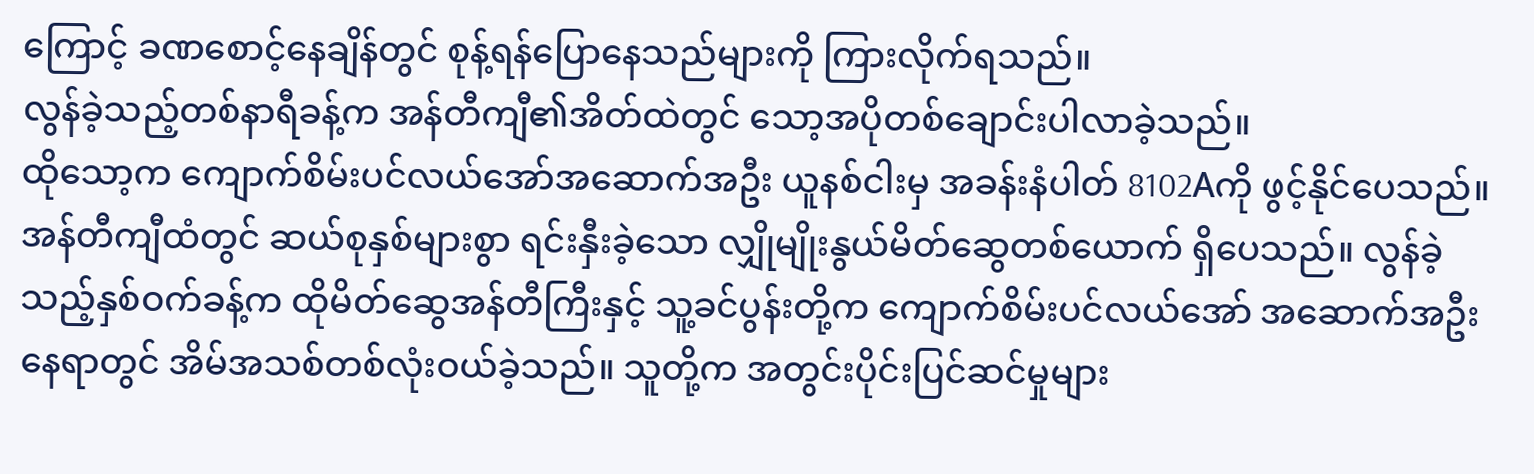ကြောင့် ခဏစောင့်နေချိန်တွင် စုန့်ရန်ပြောနေသည်များကို ကြားလိုက်ရသည်။
လွန်ခဲ့သည့်တစ်နာရီခန့်က အန်တီကျီ၏အိတ်ထဲတွင် သော့အပိုတစ်ချောင်းပါလာခဲ့သည်။
ထိုသော့က ကျောက်စိမ်းပင်လယ်အော်အဆောက်အဦး ယူနစ်ငါးမှ အခန်းနံပါတ် 8102Aကို ဖွင့်နိုင်ပေသည်။
အန်တီကျီထံတွင် ဆယ်စုနှစ်များစွာ ရင်းနှီးခဲ့သော လျှိုမျိုးနွယ်မိတ်ဆွေတစ်ယောက် ရှိပေသည်။ လွန်ခဲ့သည့်နှစ်ဝက်ခန့်က ထိုမိတ်ဆွေအန်တီကြီးနှင့် သူ့ခင်ပွန်းတို့က ကျောက်စိမ်းပင်လယ်အော် အဆောက်အဦးနေရာတွင် အိမ်အသစ်တစ်လုံးဝယ်ခဲ့သည်။ သူတို့က အတွင်းပိုင်းပြင်ဆင်မှုများ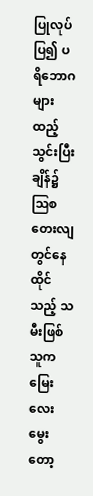ပြုလုပ်ပြ၍ ပရိဘောဂများ ထည့်သွင်းပြီးချိန်၌ ဩစတေးလျတွင်နေထိုင်သည့် သမီးဖြစ်သူက မြေးလေးမွေးတော့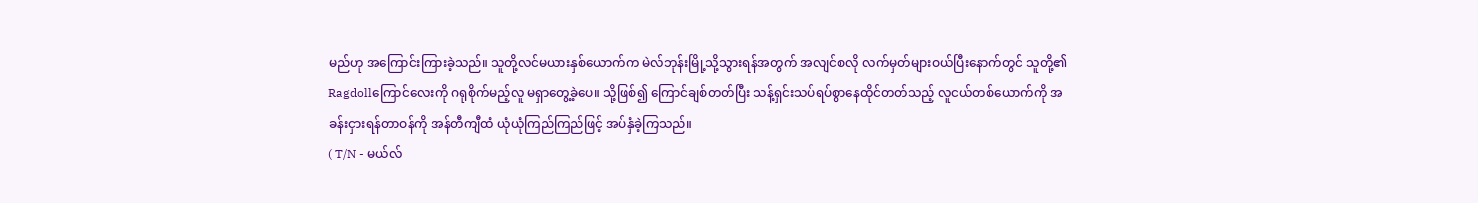မည်ဟု အကြောင်းကြားခဲ့သည်။ သူတို့လင်မယားနှစ်ယောက်က မဲလ်ဘုန်းမြို့သို့သွားရန်အတွက် အလျင်စလို လက်မှတ်များဝယ်ပြီးနောက်တွင် သူတို့၏ Ragdollကြောင်လေးကို ဂရုစိုက်မည့်လူ မရှာတွေ့ခဲ့ပေ။ သို့ဖြစ်၍ ကြောင်ချစ်တတ်ပြီး သန့်ရှင်းသပ်ရပ်စွာနေထိုင်တတ်သည့် လူငယ်တစ်ယောက်ကို အခန်းငှားရန်တာဝန်ကို အန်တီကျီထံ ယုံယုံကြည်ကြည်ဖြင့် အပ်နှံခဲ့ကြသည်။
( T/N - မယ်လ်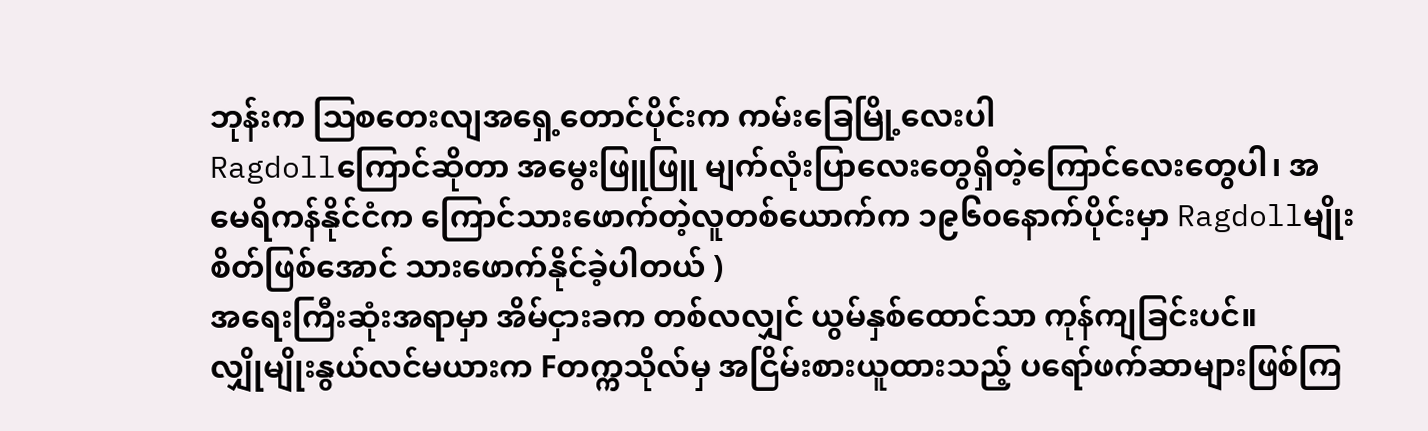ဘုန်းက ဩစတေးလျအရှေ့တောင်ပိုင်းက ကမ်းခြေမြို့လေးပါ
Ragdollကြောင်ဆိုတာ အမွေးဖြူဖြူ မျက်လုံးပြာလေးတွေရှိတဲ့ကြောင်လေးတွေပါ၊ အမေရိကန်နိုင်ငံက ကြောင်သားဖောက်တဲ့လူတစ်ယောက်က ၁၉၆၀နောက်ပိုင်းမှာ Ragdollမျိုးစိတ်ဖြစ်အောင် သားဖောက်နိုင်ခဲ့ပါတယ် )
အရေးကြီးဆုံးအရာမှာ အိမ်ငှားခက တစ်လလျှင် ယွမ်နှစ်ထောင်သာ ကုန်ကျခြင်းပင်။
လျှိုမျိုးနွယ်လင်မယားက Fတက္ကသိုလ်မှ အငြိမ်းစားယူထားသည့် ပရော်ဖက်ဆာများဖြစ်ကြ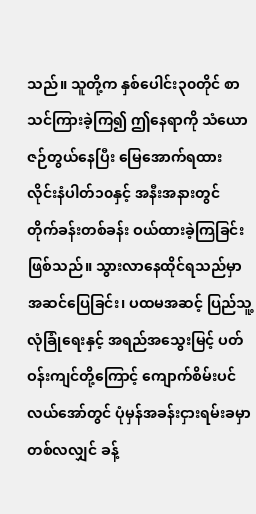သည်။ သူတို့က နှစ်ပေါင်း၃၀တိုင် စာသင်ကြားခဲ့ကြ၍ ဤနေရာကို သံယောဇဉ်တွယ်နေပြီး မြေအောက်ရထားလိုင်းနံပါတ်၁၀နှင့် အနီးအနားတွင် တိုက်ခန်းတစ်ခန်း ဝယ်ထားခဲ့ကြခြင်းဖြစ်သည်။ သွားလာနေထိုင်ရသည်မှာ အဆင်ပြေခြင်း၊ ပထမအဆင့် ပြည်သူ့လုံခြုံရေးနှင့် အရည်အသွေးမြင့် ပတ်ဝန်းကျင်တို့ကြောင့် ကျောက်စိမ်းပင်လယ်အော်တွင် ပုံမှန်အခန်းငှားရမ်းခမှာ တစ်လလျှင် ခန့်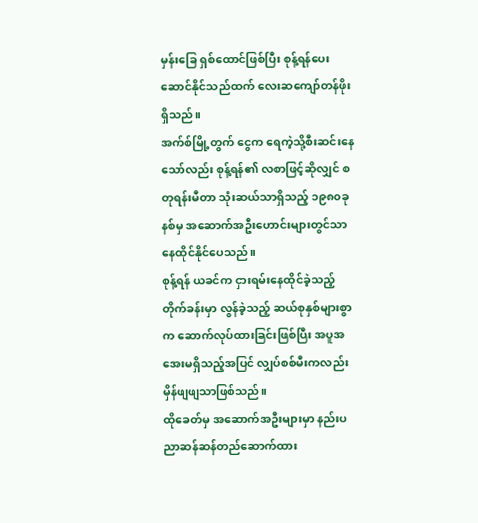မှန်းခြေ ရှစ်ထောင်ဖြစ်ပြီး စုန့်ရန်ပေးဆောင်နိုင်သည်ထက် လေးဆကျော်တန်ဖိုးရှိသည်။
အက်စ်မြို့တွက် ငွေက ရေကဲ့သို့စီးဆင်းနေသော်လည်း စုန့်ရန်၏ လစာဖြင့်ဆိုလျှင် စတုရန်းမီတာ သုံးဆယ်သာရှိသည့် ၁၉၈၀ခုနစ်မှ အဆောက်အဦးဟောင်းများတွင်သာ နေထိုင်နိုင်ပေသည်။
စုန့်ရန် ယခင်က ငှားရမ်းနေထိုင်ခဲ့သည့် တိုက်ခန်းမှာ လွန်ခဲ့သည့် ဆယ်စုနှစ်များစွာက ဆောက်လုပ်ထားခြင်းဖြစ်ပြီး အပူအအေးမရှိသည့်အပြင် လျှပ်စစ်မီးကလည်း မှိန်ဖျဖျသာဖြစ်သည်။
ထိုခေတ်မှ အဆောက်အဦးများမှာ နည်းပညာဆန်ဆန်တည်ဆောက်ထား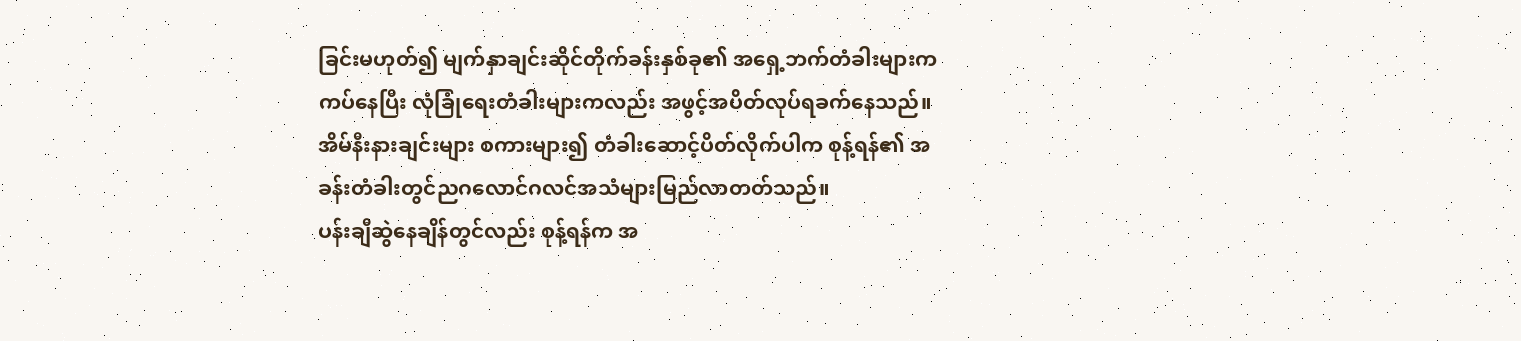ခြင်းမဟုတ်၍ မျက်နှာချင်းဆိုင်တိုက်ခန်းနှစ်ခု၏ အရှေ့ဘက်တံခါးများက ကပ်နေပြီး လုံခြုံရေးတံခါးများကလည်း အဖွင့်အပိတ်လုပ်ရခက်နေသည်။ အိမ်နီးနားချင်းများ စကားများ၍ တံခါးဆောင့်ပိတ်လိုက်ပါက စုန့်ရန်၏ အခန်းတံခါးတွင်ညဂလောင်ဂလင်အသံများမြည်လာတတ်သည်။
ပန်းချီဆွဲနေချိန်တွင်လည်း စုန့်ရန်က အ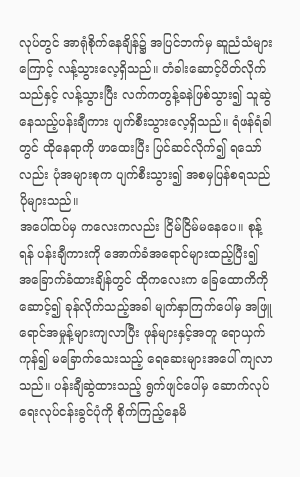လုပ်တွင် အာရုံစိုက်နေချိန်၌ အပြင်ဘက်မှ ဆူညံသံများကြောင့် လန့်သွားလေ့ရှိသည်။ တံခါးဆောင့်ပိတ်လိုက်သည်နှင့် လန့်သွားပြီး လက်ကတွန့်ခနဲဖြစ်သွား၍ သူဆွဲနေသည့်ပန်းချီကား ပျက်စီးသွားလေ့ရှိသည်။ ရံဖန်ရံခါတွင် ထိုနေရာကို ဖာထေးပြီး ပြင်ဆင်လိုက်၍ ရသော်လည်း ပုံအများစုက ပျက်စီးသွား၍ အစမှပြန်စရသည်ပိုများသည်။
အပေါ်ထပ်မှ ကလေးကလည်း ငြိမ်ငြိမ်မနေပေ။ စုန့်ရန် ပန်းချီကားကို အောက်ခံအရောင်များထည့်ပြီး၍ အခြောက်ခံထားချိန်တွင် ထိုကလေးက ခြေထောကိကိုဆောင့်၍ ခုန်လိုက်သည့်အခါ မျက်နှာကြက်ပေါ်မှ အဖြူရောင်အမှုန့်များကျလာပြီး ဖုန်များနှင့်အတူ ရောယှက်ကုန်၍ မခြောက်သေးသည့် ရေဆေးများအပေါ် ကျလာသည်။ ပန်းချီဆွဲထားသည့် ရွက်ဖျင်ပေါ်မှ ဆောက်လုပ်ရေးလုပ်ငန်းခွင်ပုံကို စိုက်ကြည့်နေမိ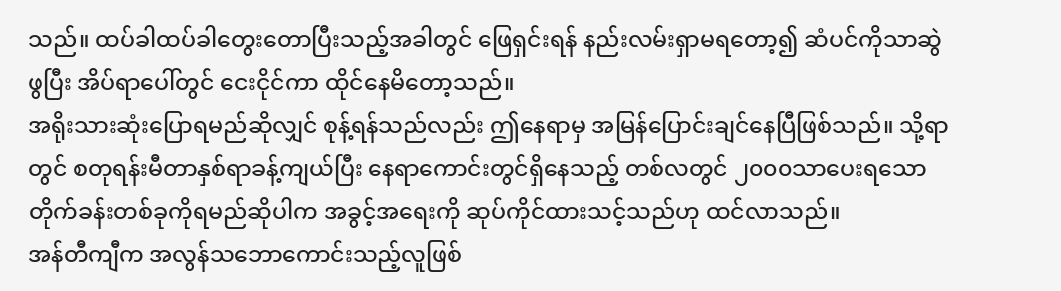သည်။ ထပ်ခါထပ်ခါတွေးတောပြီးသည့်အခါတွင် ဖြေရှင်းရန် နည်းလမ်းရှာမရတော့၍ ဆံပင်ကိုသာဆွဲဖွပြီး အိပ်ရာပေါ်တွင် ငေးငိုင်ကာ ထိုင်နေမိတော့သည်။
အရိုးသားဆုံးပြောရမည်ဆိုလျှင် စုန့်ရန်သည်လည်း ဤနေရာမှ အမြန်ပြောင်းချင်နေပြီဖြစ်သည်။ သို့ရာတွင် စတုရန်းမီတာနှစ်ရာခန့်ကျယ်ပြီး နေရာကောင်းတွင်ရှိနေသည့် တစ်လတွင် ၂၀၀၀သာပေးရသော တိုက်ခန်းတစ်ခုကိုရမည်ဆိုပါက အခွင့်အရေးကို ဆုပ်ကိုင်ထားသင့်သည်ဟု ထင်လာသည်။
အန်တီကျီက အလွန်သဘောကောင်းသည့်လူဖြစ်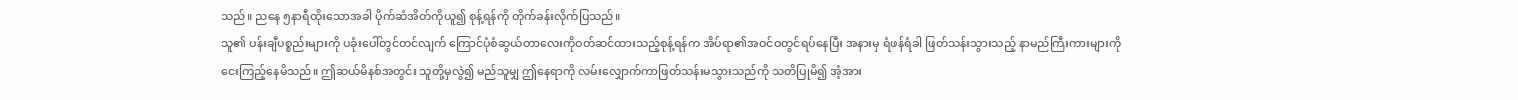သည်။ ညနေ ၅နာရီထိုးသောအခါ ပိုက်ဆံအိတ်ကိုယူ၍ စုန့်ရန်ကို တိုက်ခန်းလိုက်ပြသည်။
သူ၏ ပန်းချီပစ္စည်းများကို ပခုံးပေါ်တွင်တင်လျက် ကြောင်ပုံစံဆွယ်တာလေးကိုဝတ်ဆင်ထားသည့်စုန့်ရန်က အိပ်ရာ၏အဝင်ဝတွင်ရပ်နေပြီး အနားမှ ရံဖန်ရံခါ ဖြတ်သန်းသွားသည့် နာမည်ကြီးကားများကို ငေးကြည့်နေမိသည်။ ဤဆယ်မိနစ်အတွင်း သူတို့မှလွဲ၍ မည်သူမျှ ဤနေရာကို လမ်းလျှောက်ကာဖြတ်သန်းမသွားသည်ကို သတိပြုမိ၍ အံ့အား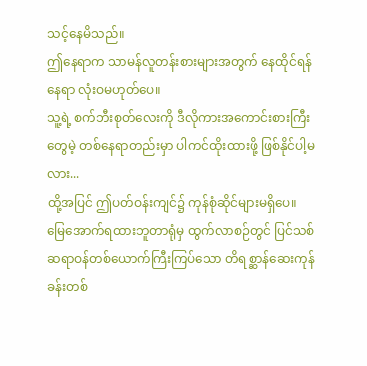သင့်နေမိသည်။
ဤနေရာက သာမန်လူတန်းစားများအတွက် နေထိုင်ရန်နေရာ လုံးဝမဟုတ်ပေ။
သူ့ရဲ့ စက်ဘီးစုတ်လေးကို ဒီလိုကားအကောင်းစားကြီးတွေမဲ့ တစ်နေရာတည်းမှာ ပါကင်ထိုးထားဖို့ ဖြစ်နိုင်ပါ့မလား...
ထို့အပြင် ဤပတ်ဝန်းကျင်၌ ကုန်စုံဆိုင်များမရှိပေ။
မြေအောက်ရထားဘူတာရုံမှ ထွက်လာစဉ်တွင် ပြင်သစ်ဆရာဝန်တစ်ယောက်ကြီးကြပ်သော တိရစ္ဆာန်ဆေးကုန်ခန်းတစ်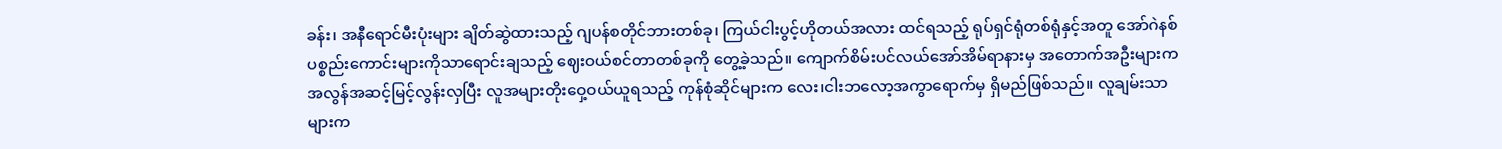ခန်း၊ အနီရောင်မီးပုံးများ ချိတ်ဆွဲထားသည့် ဂျပန်စတိုင်ဘားတစ်ခု၊ ကြယ်ငါးပွင့်ဟိုတယ်အလား ထင်ရသည့် ရုပ်ရှင်ရုံတစ်ရုံနှင့်အတူ အော်ဂဲနစ်ပစ္စည်းကောင်းများကိုသာရောင်းချသည့် ဈေးဝယ်စင်တာတစ်ခုကို တွေ့ခဲ့သည်။ ကျောက်စိမ်းပင်လယ်အော်အိမ်ရာနားမှ အတောက်အဦးများက အလွန်အဆင့်မြင့်လွန်းလှပြီး လူအများတိုးဝှေ့ဝယ်ယူရသည့် ကုန်စုံဆိုင်များက လေး၊ငါးဘလော့အကွာရောက်မှ ရှိမည်ဖြစ်သည်။ လူချမ်းသာများက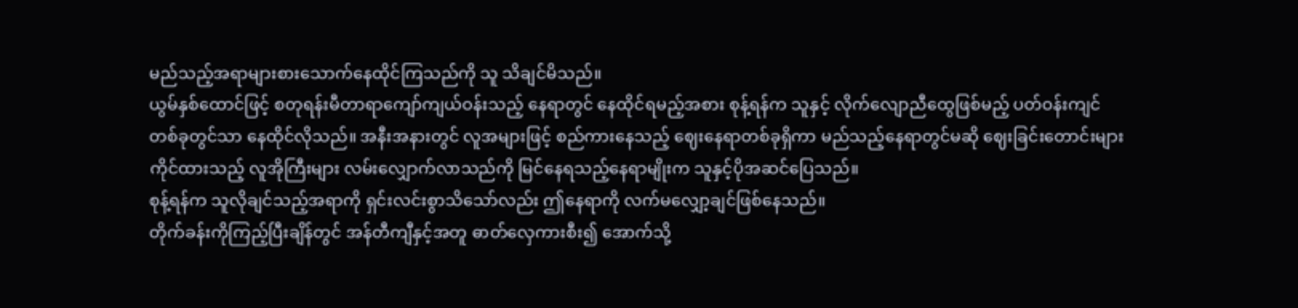မည်သည့်အရာများစားသောက်နေထိုင်ကြသည်ကို သူ သိချင်မိသည်။
ယွမ်နှစ်ထောင်ဖြင့် စတုရန်းမီတာရာကျော်ကျယ်ဝန်းသည့် နေရာတွင် နေထိုင်ရမည့်အစား စုန့်ရန်က သူနှင့် လိုက်လျောညီထွေဖြစ်မည့် ပတ်ဝန်းကျင်တစ်ခုတွင်သာ နေထိုင်လိုသည်။ အနီးအနားတွင် လူအများဖြင့် စည်ကားနေသည့် ဈေးနေရာတစ်ခုရှိကာ မည်သည့်နေရာတွင်မဆို ဈေးခြင်းတောင်းများကိုင်ထားသည့် လူအိုကြီးများ လမ်းလျှောက်လာသည်ကို မြင်နေရသည့်နေရာမျိုးက သူနှင့်ပိုအဆင်ပြေသည်။
စုန့်ရန်က သူလိုချင်သည့်အရာကို ရှင်းလင်းစွာသိသော်လည်း ဤနေရာကို လက်မလျှော့ချင်ဖြစ်နေသည်။
တိုက်ခန်းကိုကြည့်ပြီးချိန်တွင် အန်တီကျီနှင့်အတူ ဓာတ်လှေကားစီး၍ အောက်သို့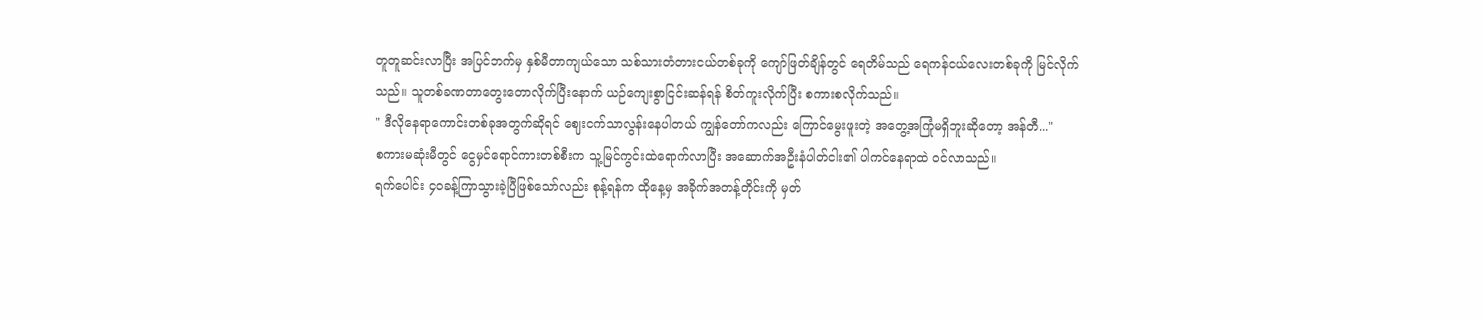တူတူဆင်းလာပြီး အပြင်ဘက်မှ နှစ်မီတာကျယ်သော သစ်သားတံတားငယ်တစ်ခုကို ကျော်ဖြတ်ချိန်တွင် ရေတိမ်သည် ရေကန်ငယ်လေးတစ်ခုကို မြင်လိုက်သည်။ သူတစ်ခဏတာတွေးတောလိုက်ပြီးနောက် ယဉ်ကျေးစွာငြင်းဆန်ရန် စိတ်ကူးလိုက်ပြီး စကားစလိုက်သည်။
" ဒီလိုနေရာကောင်းတစ်ခုအတွက်ဆိုရင် ဈေးငက်သာလွန်းနေပါတယ် ကျွန်တော်ကလည်း ကြောင်မွေးဖူးတဲ့ အတွေ့အကြုံမရှိဘူးဆိုတော့ အန်တီ..."
စကားမဆုံးမီတွင် ငွေမှင်ရောင်ကားတစ်စီးက သူ့မြင်ကွင်းထဲရောက်လာပြီး အဆောက်အဦးနံပါတ်ငါး၏ ပါကင်နေရာထဲ ဝင်လာသည်။
ရက်ပေါင်း ၄၀ခန့်ကြာသွားခဲ့ပြီဖြစ်သော်လည်း စုန့်ရန်က ထိုနေ့မှ အခိုက်အတန့်တိုင်းကို မှတ်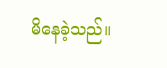မိနေခဲ့သည်။